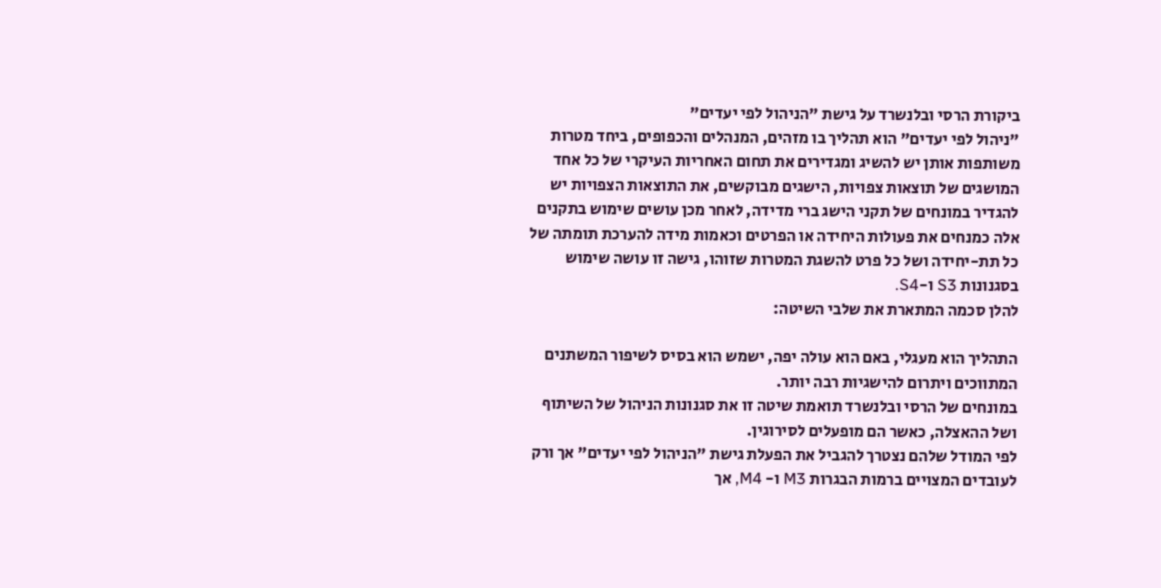ביקורת הרסי ובלנשרד על גישת "הניהול לפי יעדים"
"ניהול לפי יעדים" הוא תהליך בו מזהים, המנהלים והכפופים, ביחד מטרות משותפות אותן יש להשיג ומגדירים את תחום האחריות העיקרי של כל אחד המושגים של תוצאות צפויות, הישגים מבוקשים, את התוצאות הצפויות יש להגדיר במונחים של תקני הישג ברי מדידה, לאחר מכן עושים שימוש בתקנים אלה כמנחים את פעולות היחידה או הפרטים וכאמות מידה להערכת תומתה של כל תת-יחידה ושל כל פרט להשגת המטרות שזוהו, גישה זו עושה שימוש בסגנונות S3 ו-S4.
להלן סכמה המתארת את שלבי השיטה:

התהליך הוא מעגלי, באם הוא עולה יפה, ישמש הוא בסיס לשיפור המשתנים המתווכים ויתרום להישגיות רבה יותר.
במונחים של הרסי ובלנשרד תואמת שיטה זו את סגנונות הניהול של השיתוף ושל ההאצלה, כאשר הם מופעלים לסירוגין.
לפי המודל שלהם נצטרך להגביל את הפעלת גישת "הניהול לפי יעדים" אך ורק לעובדים המצויים ברמות הבגרות M3 ו- M4, אך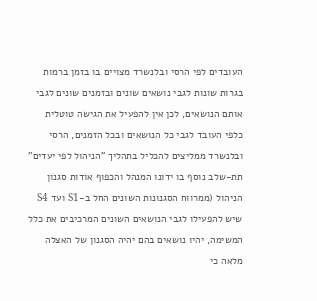העובדים לפי הרסי ובלנשרד מצויים בו בזמן ברמות בגרות שונות לגבי נושאים שונים ובזמנים שונים לגבי אותם הנושאים, לכן אין להפעיל את הגישה טוטלית כלפי העובד לגבי כל הנושאים ובכל הזמנים, הרסי ובלנשרד ממליצים להכליל בתהליך "הניהול לפי יעדים" תת-שלב נוסף בו ידונו המנהל והכפוף אודות סגנון הניהול (ממרווח הסגנונות השונים החל ב-S1 ועד S4 שיש להפעילו לגבי הנושאים השונים המרכיבים את כלל המשימה, יהיו נושאים בהם יהיה הסגנון של האצלה מלאה כי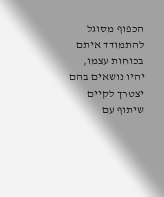הכפוף מסוגל להתמודד איתם בכוחות עצמו, יהיו נושאים בהם יצטרך לקיים שיתוף עם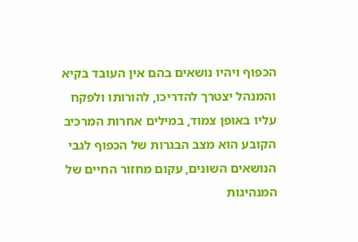הכפוף ויהיו נושאים בהם אין העובד בקיא והמנהל יצטרך להדריכו, להורותו ולפקח עליו באופן צמוד, במילים אחרות המרכיב הקובע הוא מצב הבגרות של הכפוף לגבי הנושאים השונים, עקום מחזור החיים של המנהיגות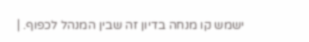ישמש קו מנחה בדיון זה שבין המנהל לכפוף. |